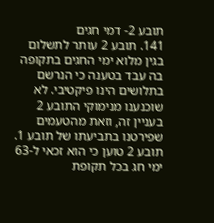תובע 2- דמי חגים
141. תובע 2 עותר לתשלום בגין מלוא ימי החגים בתקופה בה עבד בטענה כי הנרשם בתלושים הינו פיקטיבי. לא שוכנענו מנימוקי התובע 2 בעניין זה, וזאת מהטעמים שפירטנו בתביעתו של תובע 1. תובע 2 טוען כי הוא זכאי ל-63 ימי חג בכל תקופת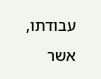עבודתו, אשר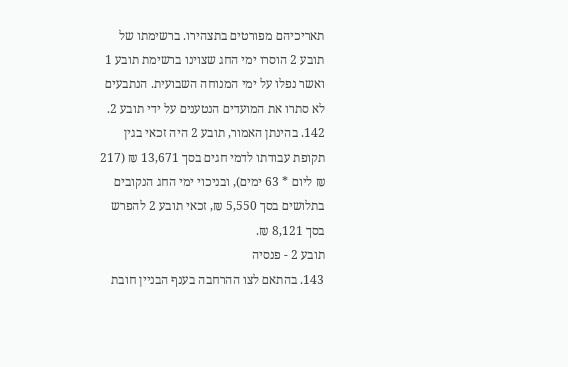תאריכיהם מפורטים בתצהירו. ברשימתו של תובע 2 הוסרו ימי החג שצוינו ברשימת תובע 1 ואשר נפלו על ימי המנוחה השבועית. הנתבעים לא סתרו את המועדים הנטענים על ידי תובע 2.
142. בהינתן האמור, תובע 2 היה זכאי בגין תקופת עבודתו לדמי חגים בסך 13,671 ₪ (217 ₪ ליום * 63 ימים), ובניכוי ימי החג הנקובים בתלושים בסך 5,550 ₪, זכאי תובע 2 להפרש בסך 8,121 ₪.
תובע 2 - פנסיה
143. בהתאם לצו ההרחבה בענף הבניין חובת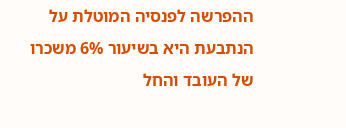ההפרשה לפנסיה המוטלת על הנתבעת היא בשיעור 6% משכרו של העובד והחל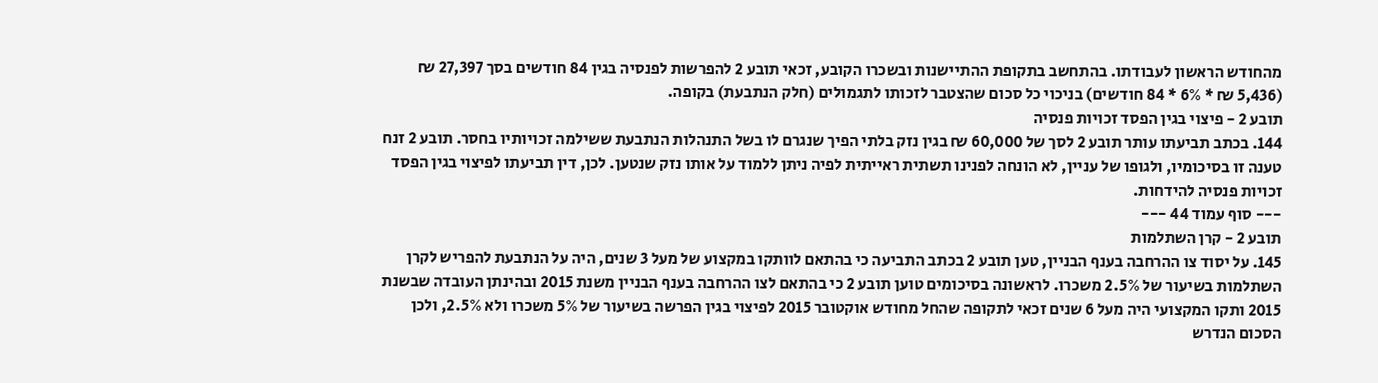מהחודש הראשון לעבודתו. בהתחשב בתקופת ההתיישנות ובשכרו הקובע, זכאי תובע 2 להפרשות לפנסיה בגין 84 חודשים בסך 27,397 ₪ (5,436 ₪ * 6% * 84 חודשים) בניכוי כל סכום שהצטבר לזכותו לתגמולים (חלק הנתבעת) בקופה.
תובע 2 - פיצוי בגין הפסד זכויות פנסיה
144. בכתב תביעתו עותר תובע 2 לסך של 60,000 ₪ בגין נזק בלתי הפיך שנגרם לו בשל התנהלות הנתבעת ששילמה זכויותיו בחסר. תובע 2 זנח טענה זו בסיכומיו, ולגופו של עניין, לא הונחה לפנינו תשתית ראייתית לפיה ניתן ללמוד על אותו נזק שנטען. לכן, דין תביעתו לפיצוי בגין הפסד זכויות פנסיה להידחות.
--- סוף עמוד 44 ---
תובע 2 - קרן השתלמות
145. על יסוד צו ההרחבה בענף הבניין, טען תובע 2 בכתב התביעה כי בהתאם לוותקו במקצוע של מעל 3 שנים, היה על הנתבעת להפריש לקרן השתלמות בשיעור של 2.5% משכרו. לראשונה בסיכומים טוען תובע 2 כי בהתאם לצו ההרחבה בענף הבניין משנת 2015 ובהינתן העובדה שבשנת 2015 ותקו המקצועי היה מעל 6 שנים זכאי לתקופה שהחל מחודש אוקטובר 2015 לפיצוי בגין הפרשה בשיעור של 5% משכרו ולא 2.5%, ולכן הסכום הנדרש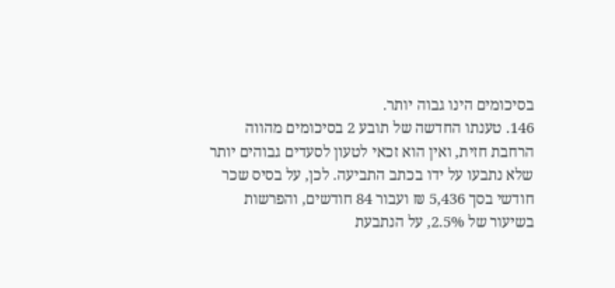בסיכומים הינו גבוה יותר.
146. טענתו החדשה של תובע 2 בסיכומים מהווה הרחבת חזית, ואין הוא זכאי לטעון לסעדים גבוהים יותר שלא נתבעו על ידו בכתב התביעה. לכן, על בסיס שכר חודשי בסך 5,436 ₪ ועבור 84 חודשים, והפרשות בשיעור של 2.5%, על הנתבעת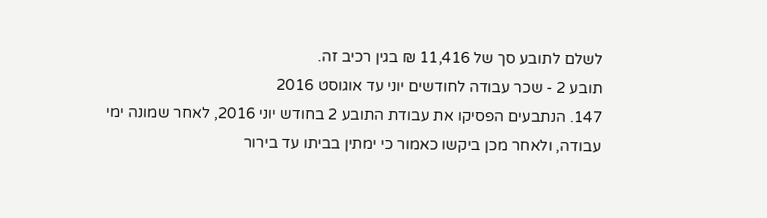לשלם לתובע סך של 11,416 ₪ בגין רכיב זה.
תובע 2 - שכר עבודה לחודשים יוני עד אוגוסט 2016
147. הנתבעים הפסיקו את עבודת התובע 2 בחודש יוני 2016, לאחר שמונה ימי עבודה, ולאחר מכן ביקשו כאמור כי ימתין בביתו עד בירור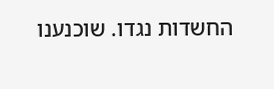החשדות נגדו. שוכנענו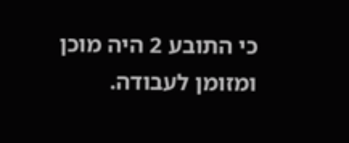כי התובע 2 היה מוכן ומזומן לעבודה.